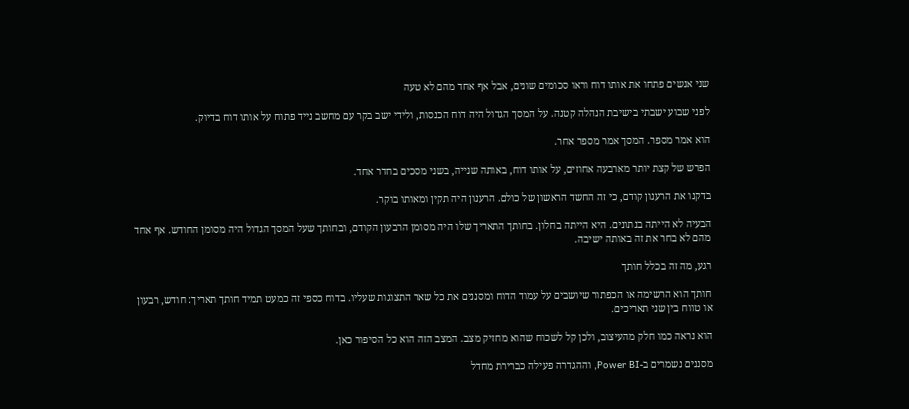שני אנשים פתחו את אותו דוח וראו סכומים שונים, אבל אף אחד מהם לא טעה

לפני שבוע ישבתי בישיבת הנהלה קטנה. על המסך הגדול היה דוח הכנסות, ולידי ישב בקר עם מחשב נייד פתוח על אותו דוח בדיוק.

הוא אמר מספר. המסך אמר מספר אחר.

הפרש של קצת יותר מארבעה אחוזים, על אותו דוח, באותה שנייה, בשני מסכים בחדר אחד.

בדקנו את הרענון קודם, כי זה החשד הראשון של כולם. הרענון היה תקין ומאותו בוקר.

הבעיה לא הייתה בנתונים. היא הייתה בחלון. בחותך התאריך שלו היה מסומן הרבעון הקודם, ובחותך שעל המסך הגדול היה מסומן החודש. אף אחד מהם לא בחר את זה באותה ישיבה.

רגע, מה זה בכלל חותך

חותך הוא הרשימה או הכפתור שיושבים על עמוד הדוח ומסננים את כל שאר התצוגות שעליו. בדוח כספי זה כמעט תמיד חותך תאריך: חודש, רבעון או טווח בין שני תאריכים.

הוא נראה כמו חלק מהעיצוב, ולכן קל לשכוח שהוא מחזיק מצב. המצב הזה הוא כל הסיפור כאן.

מסננים נשמרים ב-Power BI, וההגדרה פעילה כברירת מחדל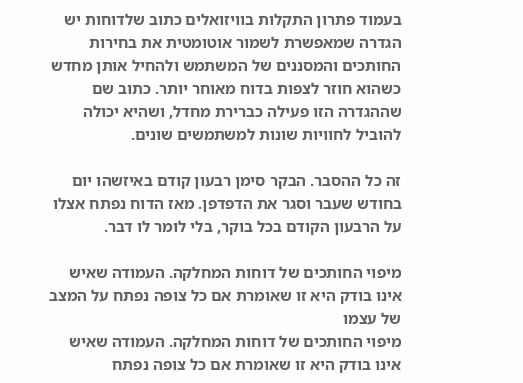בעמוד פתרון התקלות בוויזואלים כתוב שלדוחות יש הגדרה שמאפשרת לשמור אוטומטית את בחירות החותכים והמסננים של המשתמש ולהחיל אותן מחדש כשהוא חוזר לצפות בדוח מאוחר יותר. כתוב שם שההגדרה הזו פעילה כברירת מחדל, ושהיא יכולה להוביל לחוויות שונות למשתמשים שונים.

זה כל ההסבר. הבקר סימן רבעון קודם באיזשהו יום בחודש שעבר וסגר את הדפדפן. מאז הדוח נפתח אצלו על הרבעון הקודם בכל בוקר, בלי לומר לו דבר.

מיפוי החותכים של דוחות המחלקה. העמודה שאיש אינו בודק היא זו שאומרת אם כל צופה נפתח על המצב של עצמו
מיפוי החותכים של דוחות המחלקה. העמודה שאיש אינו בודק היא זו שאומרת אם כל צופה נפתח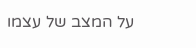על המצב של עצמו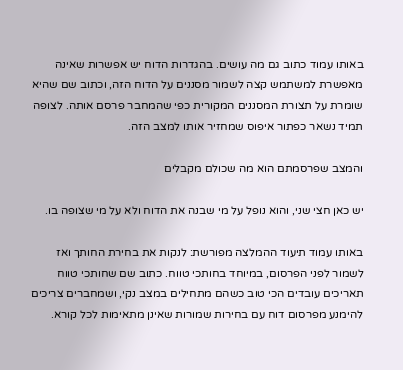באותו עמוד כתוב גם מה עושים. בהגדרות הדוח יש אפשרות שאינה מאפשרת למשתמש קצה לשמור מסננים על הדוח הזה, וכתוב שם שהיא שומרת על תצורת המסננים המקורית כפי שהמחבר פרסם אותה. לצופה תמיד נשאר כפתור איפוס שמחזיר אותו למצב הזה.

והמצב שפרסמתם הוא מה שכולם מקבלים

יש כאן חצי שני, והוא נופל על מי שבנה את הדוח ולא על מי שצופה בו.

באותו עמוד תיעוד ההמלצה מפורשת: לנקות את בחירת החותך ואז לשמור לפני הפרסום, במיוחד בחותכי טווח. כתוב שם שחותכי טווח תאריכים עובדים הכי טוב כשהם מתחילים במצב נקי, ושמחברים צריכים להימנע מפרסום דוח עם בחירות שמורות שאינן מתאימות לכל קורא.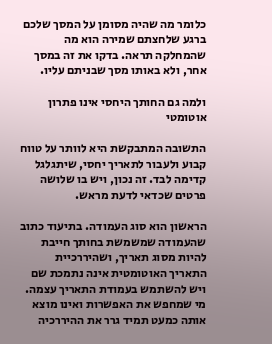כלומר מה שהיה מסומן על המסך שלכם ברגע שלחצתם שמירה הוא מה שהמחלקה תראה. בדקו את זה במסך אחר, ולא באותו מסך שבניתם עליו.

ולמה גם החותך היחסי אינו פתרון אוטומטי

התשובה המתבקשת היא לוותר על טווח קבוע ולעבור לתאריך יחסי, שיתגלגל קדימה לבד. זה נכון, ויש בו שלושה פרטים שכדאי לדעת מראש.

הראשון הוא סוג העמודה. בתיעוד כתוב שהעמודה שמשמשת בחותך חייבת להיות מסוג תאריך, ושהיררכיית התאריך האוטומטית אינה נתמכת שם ויש להשתמש בעמודת התאריך עצמה. מי שמחפש את האפשרות ואינו מוצא אותה כמעט תמיד גרר את ההיררכיה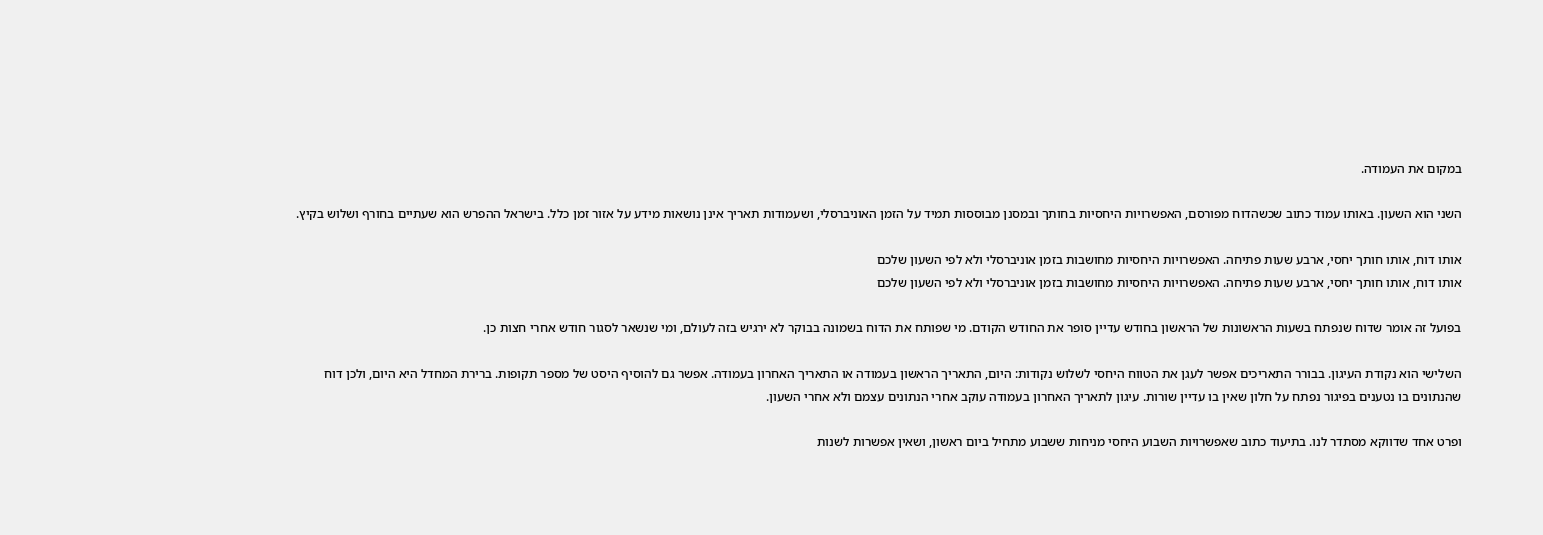במקום את העמודה.

השני הוא השעון. באותו עמוד כתוב שכשהדוח מפורסם, האפשרויות היחסיות בחותך ובמסנן מבוססות תמיד על הזמן האוניברסלי, ושעמודות תאריך אינן נושאות מידע על אזור זמן כלל. בישראל ההפרש הוא שעתיים בחורף ושלוש בקיץ.

אותו דוח, אותו חותך יחסי, ארבע שעות פתיחה. האפשרויות היחסיות מחושבות בזמן אוניברסלי ולא לפי השעון שלכם
אותו דוח, אותו חותך יחסי, ארבע שעות פתיחה. האפשרויות היחסיות מחושבות בזמן אוניברסלי ולא לפי השעון שלכם

בפועל זה אומר שדוח שנפתח בשעות הראשונות של הראשון בחודש עדיין סופר את החודש הקודם. מי שפותח את הדוח בשמונה בבוקר לא ירגיש בזה לעולם, ומי שנשאר לסגור חודש אחרי חצות כן.

השלישי הוא נקודת העיגון. בבורר התאריכים אפשר לעגן את הטווח היחסי לשלוש נקודות: היום, התאריך הראשון בעמודה או התאריך האחרון בעמודה. אפשר גם להוסיף היסט של מספר תקופות. ברירת המחדל היא היום, ולכן דוח שהנתונים בו נטענים בפיגור נפתח על חלון שאין בו עדיין שורות. עיגון לתאריך האחרון בעמודה עוקב אחרי הנתונים עצמם ולא אחרי השעון.

ופרט אחד שדווקא מסתדר לנו. בתיעוד כתוב שאפשרויות השבוע היחסי מניחות ששבוע מתחיל ביום ראשון, ושאין אפשרות לשנות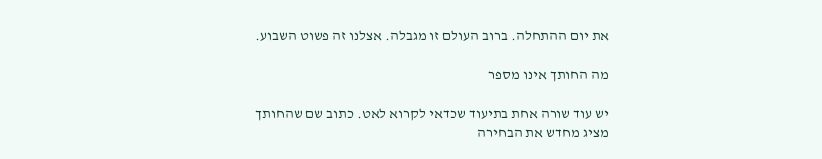את יום ההתחלה. ברוב העולם זו מגבלה. אצלנו זה פשוט השבוע.

מה החותך אינו מספר

יש עוד שורה אחת בתיעוד שכדאי לקרוא לאט. כתוב שם שהחותך מציג מחדש את הבחירה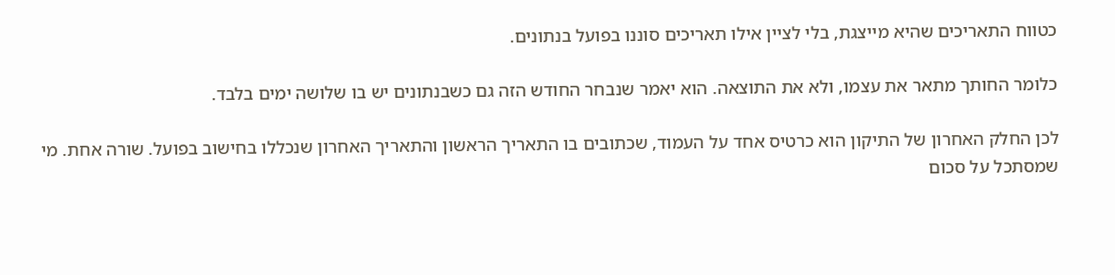כטווח התאריכים שהיא מייצגת, בלי לציין אילו תאריכים סוננו בפועל בנתונים.

כלומר החותך מתאר את עצמו, ולא את התוצאה. הוא יאמר שנבחר החודש הזה גם כשבנתונים יש בו שלושה ימים בלבד.

לכן החלק האחרון של התיקון הוא כרטיס אחד על העמוד, שכתובים בו התאריך הראשון והתאריך האחרון שנכללו בחישוב בפועל. שורה אחת. מי שמסתכל על סכום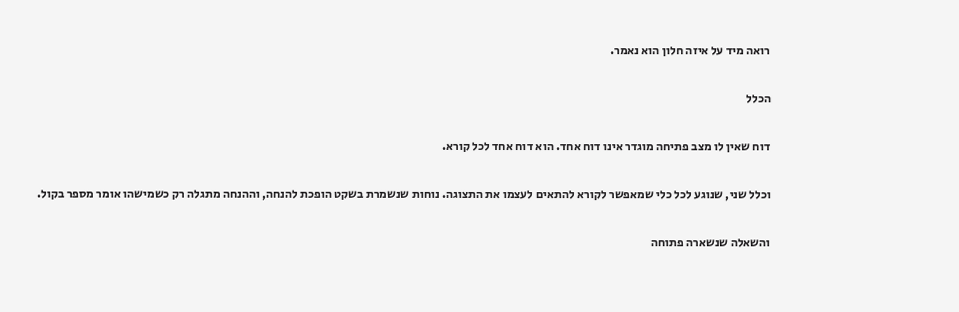רואה מיד על איזה חלון הוא נאמר.

הכלל

דוח שאין לו מצב פתיחה מוגדר אינו דוח אחד. הוא דוח אחד לכל קורא.

וכלל שני, שנוגע לכל כלי שמאפשר לקורא להתאים לעצמו את התצוגה. נוחות שנשמרת בשקט הופכת להנחה, וההנחה מתגלה רק כשמישהו אומר מספר בקול.

והשאלה שנשארה פתוחה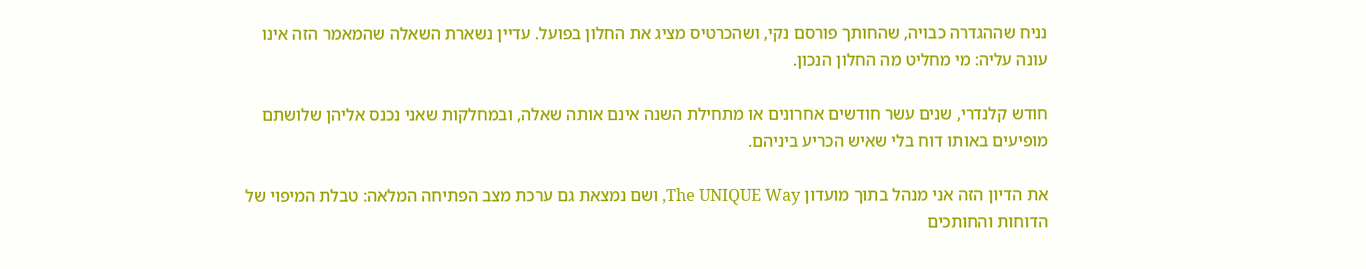נניח שההגדרה כבויה, שהחותך פורסם נקי, ושהכרטיס מציג את החלון בפועל. עדיין נשארת השאלה שהמאמר הזה אינו עונה עליה: מי מחליט מה החלון הנכון.

חודש קלנדרי, שנים עשר חודשים אחרונים או מתחילת השנה אינם אותה שאלה, ובמחלקות שאני נכנס אליהן שלושתם מופיעים באותו דוח בלי שאיש הכריע ביניהם.

את הדיון הזה אני מנהל בתוך מועדון The UNIQUE Way, ושם נמצאת גם ערכת מצב הפתיחה המלאה: טבלת המיפוי של הדוחות והחותכים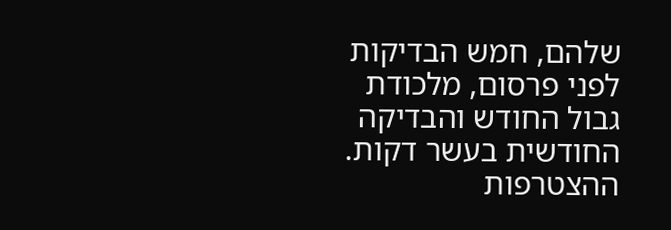שלהם, חמש הבדיקות לפני פרסום, מלכודת גבול החודש והבדיקה החודשית בעשר דקות. ההצטרפות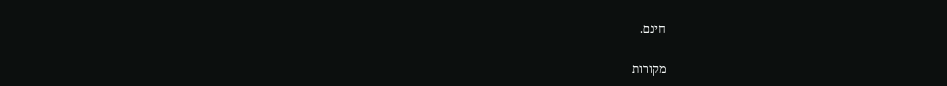חינם.

מקורות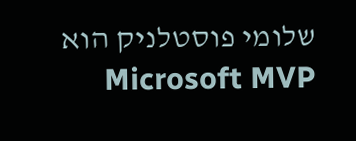שלומי פוסטלניק הוא Microsoft MVP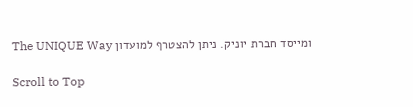ומייסד חברת יוניק. ניתן להצטרף למועדון The UNIQUE Way

Scroll to Top